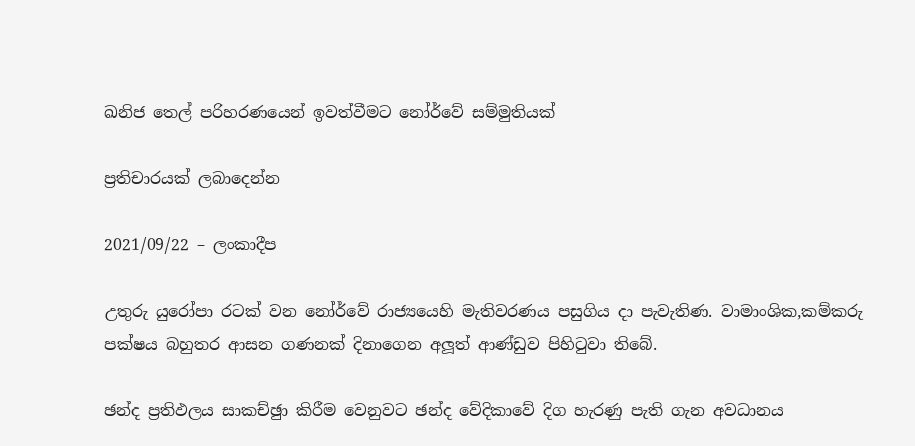ඛනිජ තෙල් පරිහරණයෙන් ඉවත්වීමට නෝර්වේ සම්මුතියක්

ප්‍රතිචාරයක් ලබාදෙන්න

2021/09/22 – ලංකාදීප

උතුරු යුරෝපා රටක් වන නෝර්වේ රාජ්‍යයෙහි මැතිවරණය පසුගිය දා පැවැතිණ. වාමාංශික,කම්කරු  පක්ෂය බහුතර ආසන ගණනක් දිනාගෙන අලූත් ආණ්ඩුව පිහිටුවා තිබේ.

ඡන්ද ප්‍රතිඵලය සාකච්ඡුා කිරීම වෙනුවට ඡන්ද වේදිකාවේ දිග හැරණු පැති ගැන අවධානය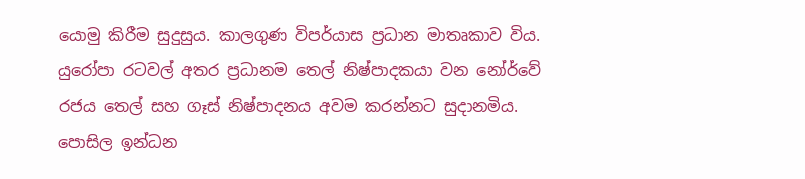යොමු කිරීම සුදුසුය. කාලගුණ විපර්යාස ප්‍රධාන මාතෘකාව විය. යුරෝපා රටවල් අතර ප්‍රධානම තෙල් නිෂ්පාදකයා වන නෝර්වේ රජය තෙල් සහ ගෑස් නිෂ්පාදනය අවම කරන්නට සුදානමිය. පොසිල ඉන්ධන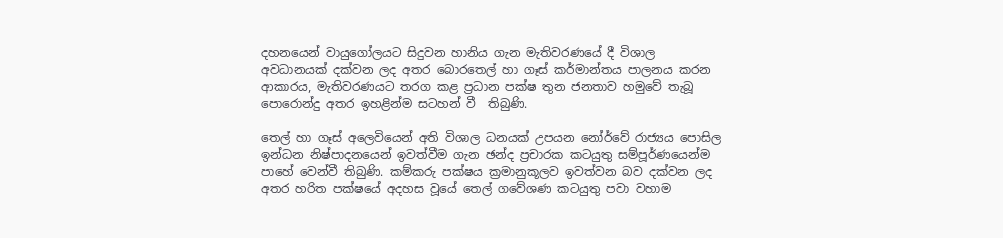දහනයෙන් වායුගෝලයට සිදුවන හානිය ගැන මැතිවරණයේ දී විශාල අවධානයක් දක්වන ලද අතර බොරතෙල් හා ගෑස් කර්මාන්තය පාලනය කරන ආකාරය, මැතිවරණයට තරග කළ ප්‍රධාන පක්ෂ තුන ජනතාව හමුවේ තැබූ පොරොන්දු අතර ඉහළින්ම සටහන් වී  තිබුණි.

තෙල් හා ගෑස් අලෙවියෙන් අති විශාල ධනයක් උපයන නෝර්වේ රාජ්‍යය පොසිල ඉන්ධන නිෂ්පාදනයෙන් ඉවත්වීම ගැන ඡන්ද ප්‍රචාරක කටයුතු සම්පූර්ණයෙන්ම පාහේ වෙන්වී තිබුණි. කම්කරු පක්ෂය ක්‍රමානුකූලව ඉවත්වන බව දක්වන ලද අතර හරිත පක්ෂයේ අදහස වූයේ තෙල් ගවේශණ කටයුතු පවා වහාම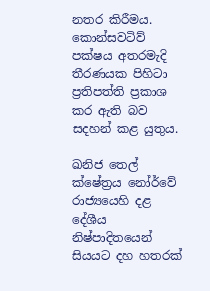නතර කිරීමය. කොන්සවටිව් පක්ෂය අතරමැදි තීරණයක පිහිටා ප්‍රතිපත්ති ප්‍රකාශ කර ඇති බව සදහන් කළ යුතුය.

ඛනිජ තෙල් ක්ෂේත්‍රය නෝර්වේ රාජ්‍යයෙහි දළ දේශීය නිෂ්පාදිතයෙන් සියයට දහ හතරක්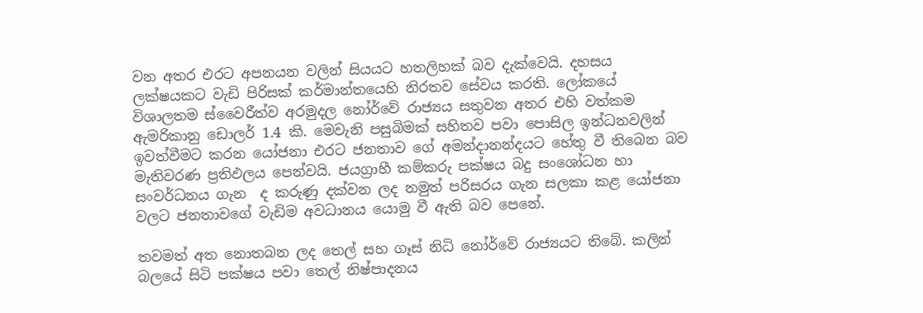වන අතර එරට අපනයන වලින් සියයට හතලිහක් බව දැක්වෙයි. දහසය ලක්ෂයකට වැඩි පිරිසක් කර්මාන්තයෙහි නිරතව සේවය කරති. ලෝකයේ විශාලතම ස්වෛරීත්ව අරමුදල නෝර්වේ රාජ්‍යය සතුවන අතර එහි වත්කම ඇමරිකානු ඩොලර් 1.4 කි. මෙවැනි පසුබිමක් සහිතව පවා පොසිල ඉන්ධනවලින් ඉවත්වීමට කරන යෝජනා එරට ජනතාව ගේ අමන්දානන්දයට හේතු වී තිබෙන බව මැතිවරණ ප්‍රතිඵලය පෙන්වයි. ජයග්‍රාහී කම්කරු පක්ෂය බදු සංශෝධන හා සංවර්ධනය ගැන  ද කරුණු දක්වන ලද නමුත් පරිසරය ගැන සලකා කළ යෝජනා වලට ජනතාවගේ වැඩිම අවධානය යොමු වී ඇති බව පෙනේ.

තවමත් අත නොතබන ලද තෙල් සහ ගෑස් නිධි නෝර්වේ රාජ්‍යයට තිබේ. කලින් බලයේ සිටි පක්ෂය පවා තෙල් නිෂ්පාදනය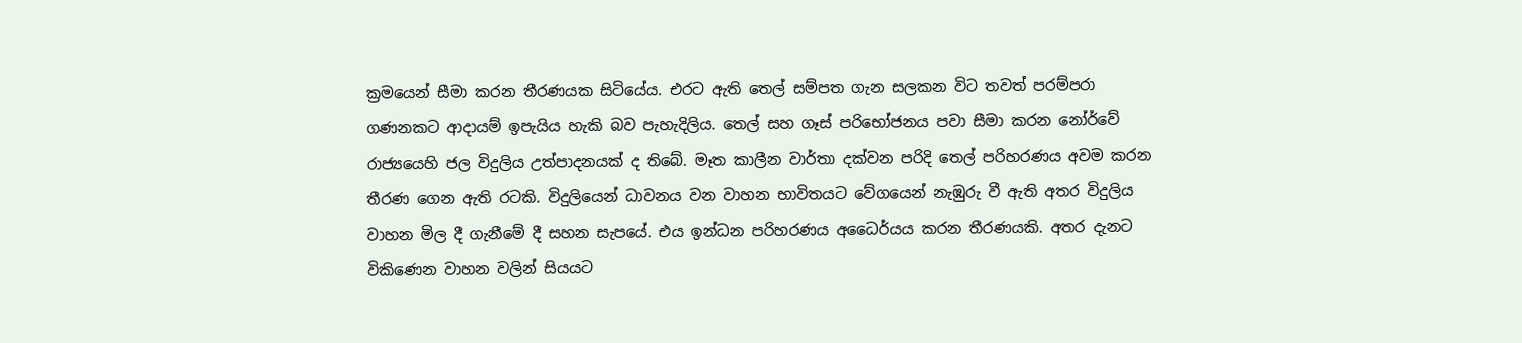ක්‍රමයෙන් සීමා කරන තීරණයක සිටියේය. එරට ඇති තෙල් සම්පත ගැන සලකන විට තවත් පරම්පරා ගණනකට ආදායම් ඉපැයිය හැකි බව පැහැදිලිය. තෙල් සහ ගෑස් පරිභෝජනය පවා සීමා කරන නෝර්වේ රාජ්‍යයෙහි ජල විදුලිය උත්පාදනයක් ද තිබේ. මෑත කාලීන වාර්තා දක්වන පරිදි තෙල් පරිහරණය අවම කරන තීරණ ගෙන ඇති රටකි. විදුලියෙන් ධාවනය වන වාහන භාවිතයට වේගයෙන් නැඹුරු වී ඇති අතර විදුලිය වාහන මිල දී ගැනීමේ දී සහන සැපයේ. එය ඉන්ධන පරිහරණය අධෛර්යය කරන තීරණයකි. අතර දැනට විකිණෙන වාහන වලින් සියයට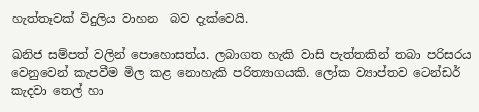හැත්තෑවක් විදුලිය වාහන  බව දැක්වෙයි.

ඛනිජ සම්පත් වලින් පොහොසත්ය. ලබාගත හැකි වාසි පැත්තකින් තබා පරිසරය වෙනුවෙන් කැපවීම මිල කළ නොහැකි පරිත්‍යාගයකි. ලෝක ව්‍යාප්තව ටෙන්ඩර් කැදවා තෙල් හා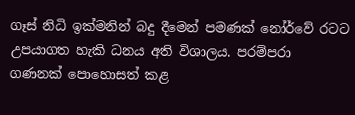ගෑස් නිධි ඉක්මනින් බදු දීමෙන් පමණක් නෝර්වේ රටට උපයාගත හැකි ධනය අති විශාලය. පරම්පරා ගණනක් පොහොසත් කළ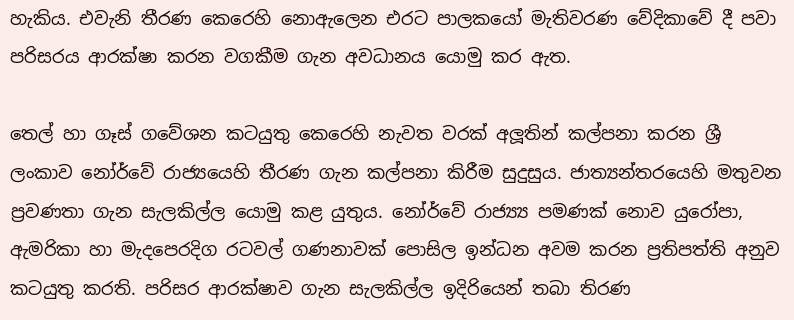හැකිය. එවැනි තීරණ කෙරෙහි නොඇලෙන එරට පාලකයෝ මැතිවරණ වේදිකාවේ දී පවා පරිසරය ආරක්ෂා කරන වගකීම ගැන අවධානය යොමු කර ඇත.

තෙල් හා ගෑස් ගවේශන කටයුතු කෙරෙහි නැවත වරක් අලූතින් කල්පනා කරන ශ්‍රී ලංකාව නෝර්වේ රාජ්‍යයෙහි තීරණ ගැන කල්පනා කිරීම සුදුසුය. ජාත්‍යන්තරයෙහි මතුවන ප්‍රවණතා ගැන සැලකිල්ල යොමු කළ යුතුය. නෝර්වේ රාජ්‍ය්‍ය පමණක් නොව යුරෝපා, ඇමරිකා හා මැදපෙරදිග රටවල් ගණනාවක් පොසිල ඉන්ධන අවම කරන ප්‍රතිපත්ති අනුව කටයුතු කරති. පරිසර ආරක්ෂාව ගැන සැලකිල්ල ඉදිරියෙන් තබා තිරණ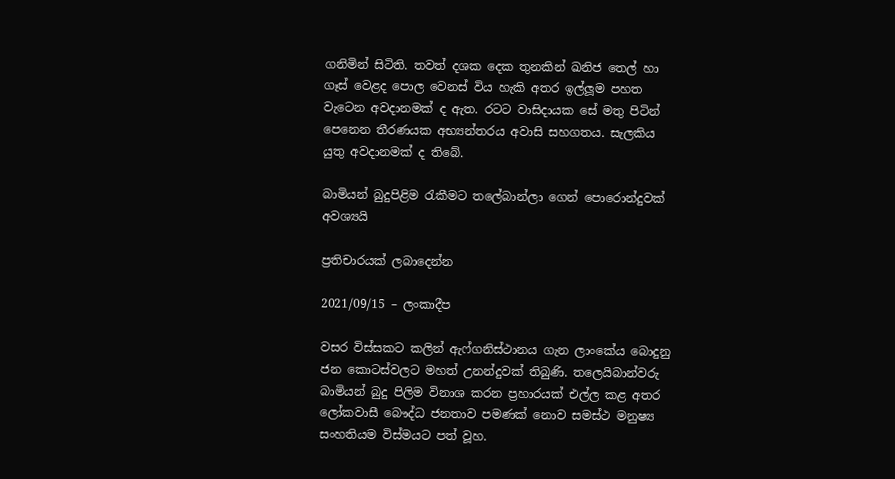ගනිමින් සිටිති. තවත් දශක දෙක තුනකින් ඛනිජ තෙල් හා ගෑස් වෙළද පොල වෙනස් විය හැකි අතර ඉල්ලූම පහත වැටෙන අවදානමක් ද ඇත. රටට වාසිදායක සේ මතු පිටින් පෙනෙන තීරණයක අභ්‍යන්තරය අවාසි සහගතය. සැලකිය යුතු අවදානමක් ද තිබේ.

බාමියන් බුදුපිළිම රැකීමට තලේබාන්ලා ගෙන් පොරොන්දුවක් අවශ්‍යයි

ප්‍රතිචාරයක් ලබාදෙන්න

2021/09/15 – ලංකාදීප

වසර විස්සකට කලින් ඇෆ්ගනිස්ථානය ගැන ලාංකේය බොදුනු ජන කොටස්වලට මහත් උනන්දුවක් තිබුණි. තලෙයිබාන්වරු බාමියන් බුදු පිලිම විනාශ කරන ප්‍රහාරයක් එල්ල කළ අතර ලෝකවාසී බෞද්ධ ජනතාව පමණක් නොව සමස්ථ මනුෂ්‍ය සංහතියම විස්මයට පත් වූහ.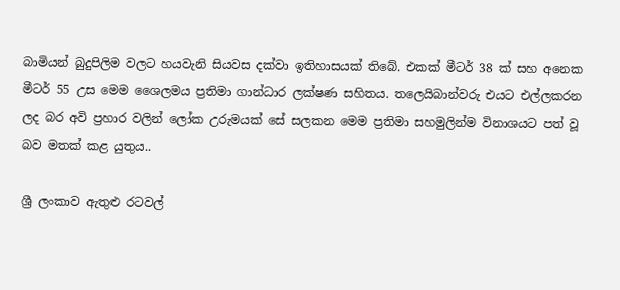බාමියන් බුදුපිලිම වලට හයවැනි සියවස දක්වා ඉතිහාසයක් තිබේ. එකක් මීටර් 38 ක් සහ අනෙක මීටර් 55 උස මෙම ශෛලමය ප්‍රතිමා ගාන්ධාර ලක්ෂණ සහිතය. තලෙයිබාන්වරු එයට එල්ලකරන ලද බර අවි ප්‍රහාර වලින් ලෝක උරුමයක් සේ සලකන මෙම ප්‍රතිමා සහමුලින්ම විනාශයට පත් වූ බව මතක් කළ යුතුය..

ශ්‍රී ලංකාව ඇතුළු රටවල්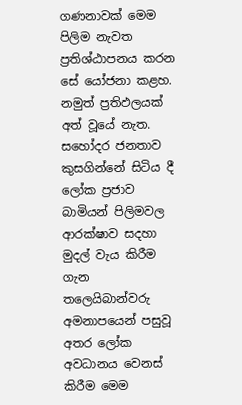ගණනාවක් මෙම පිලිම නැවත ප්‍රතිශ්ඨාපනය කරන සේ යෝජනා කළහ. නමුත් ප්‍රතිඵලයක් අත් වූයේ නැත. සහෝදර ජනතාව කුසගින්නේ සිටිය දී ලෝක ප්‍රජාව බාමියන් පිලිමවල ආරක්ෂාව සදහා මුදල් වැය කිරීම ගැන තලෙයිබාන්වරු අමනාපයෙන් පසුවූ අතර ලෝක අවධානය වෙනස් කිරීම මෙම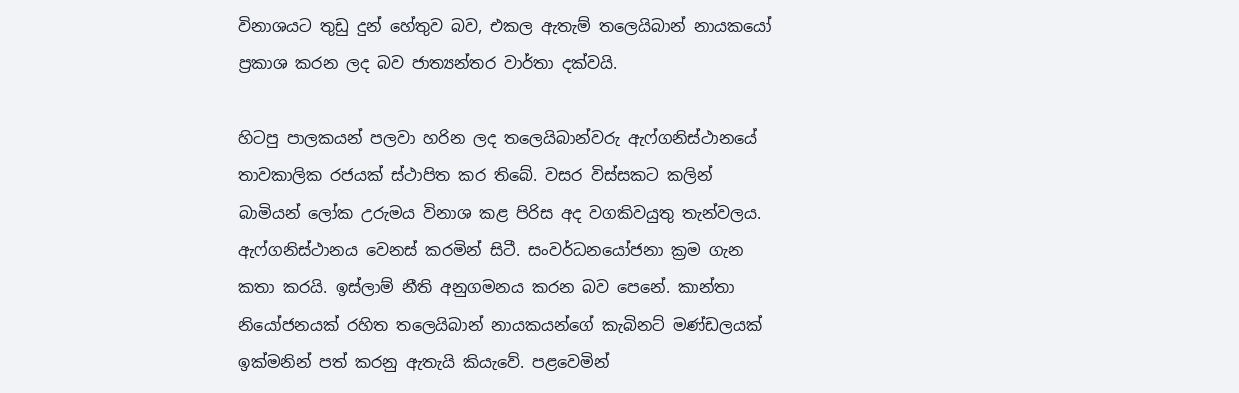විනාශයට තුඩු දුන් හේතුව බව, එකල ඇතැම් තලෙයිබාන් නායකයෝ ප්‍රකාශ කරන ලද බව ජාත්‍යන්තර වාර්තා දක්වයි.

හිටපු පාලකයන් පලවා හරින ලද තලෙයිබාන්වරු ඇෆ්ගනිස්ථානයේ තාවකාලික රජයක් ස්ථාපිත කර තිබේ. වසර විස්සකට කලින් බාමියන් ලෝක උරුමය විනාශ කළ පිරිස අද වගකිවයුතු තැන්වලය. ඇෆ්ගනිස්ථානය වෙනස් කරමින් සිටී. සංවර්ධනයෝජනා ක්‍රම ගැන කතා කරයි. ඉස්ලාම් නීති අනුගමනය කරන බව පෙනේ. කාන්තා නියෝජනයක් රහිත තලෙයිබාන් නායකයන්ගේ කැබිනට් මණ්ඩලයක් ඉක්මනින් පත් කරනු ඇතැයි කියැවේ. පළවෙමින්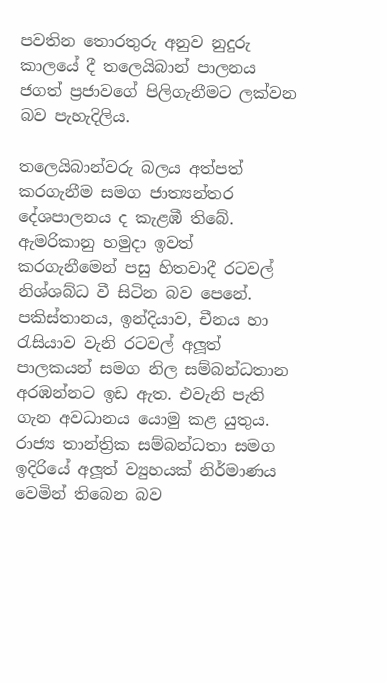පවතින තොරතුරු අනුව නුදුරු කාලයේ දී තලෙයිබාන් පාලනය ජගත් ප්‍රජාවගේ පිලිගැනීමට ලක්වන බව පැහැදිලිය.

තලෙයිබාන්වරු බලය අත්පත් කරගැනීම සමග ජාත්‍යන්තර දේශපාලනය ද කැළඹී තිබේ. ඇමරිකානු හමුදා ඉවත් කරගැනීමෙන් පසු හිතවාදී රටවල් නිශ්ශබ්ධ වී සිටින බව පෙනේ. පකිස්තානය, ඉන්දියාව, චීනය හා රැසියාව වැනි රටවල් අලූත් පාලකයන් සමග නිල සම්බන්ධතාන අරඹන්නට ඉඩ ඇත. එවැනි පැති ගැන අවධානය යොමු කළ යුතුය. රාජ්‍ය තාන්ත්‍රික සම්බන්ධතා සමග ඉදිරියේ අලූත් ව්‍යුහයක් නිර්මාණය වෙමින් තිබෙන බව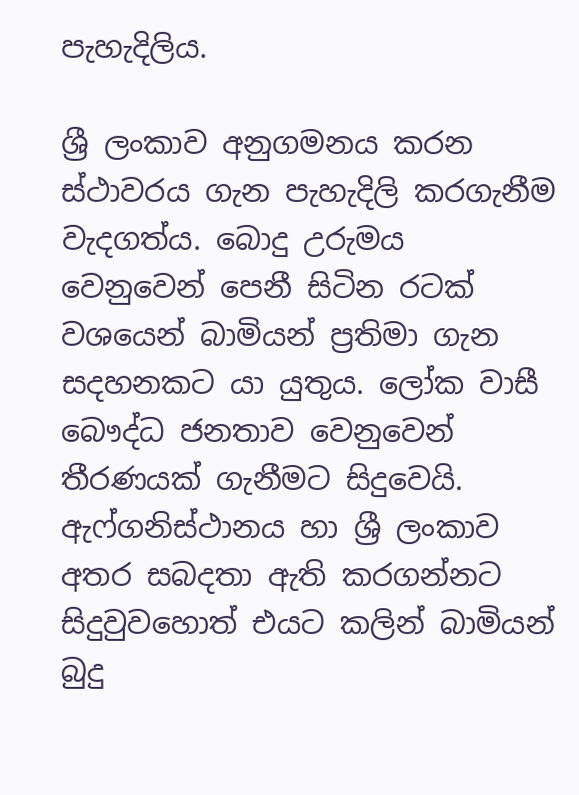පැහැදිලිය.

ශ්‍රී ලංකාව අනුගමනය කරන ස්ථාවරය ගැන පැහැදිලි කරගැනීම වැදගත්ය. බොදු උරුමය වෙනුවෙන් පෙනී සිටින රටක් වශයෙන් බාමියන් ප්‍රතිමා ගැන සදහනකට යා යුතුය. ලෝක වාසී බෞද්ධ ජනතාව වෙනුවෙන් තීරණයක් ගැනීමට සිදුවෙයි. ඇෆ්ගනිස්ථානය හා ශ්‍රී ලංකාව අතර සබදතා ඇති කරගන්නට සිදුවුවහොත් එයට කලින් බාමියන් බුදු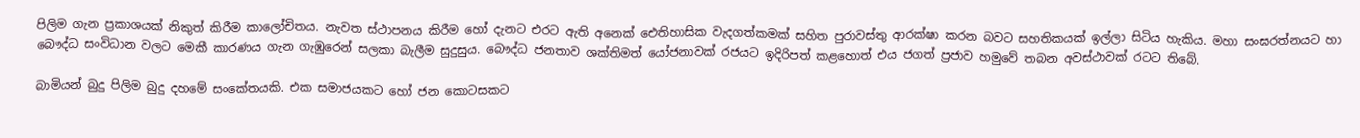පිලිම ගැන ප්‍රකාශයක් නිකුත් කිරීම කාලෝචිතය. නැවත ස්ථාපනය කිරීම හෝ දැනට එරට ඇති අනෙක් ඓතිහාසික වැදගත්කමක් සහිත පුරාවස්තු ආරක්ෂා කරන බවට සහතිකයක් ඉල්ලා සිටිය හැකිය. මහා සංඝරත්නයට හා බෞද්ධ සංවිධාන වලට මෙකී කාරණය ගැන ගැඹුරෙන් සලකා බැලීම සුදුසුය. බෞද්ධ ජනතාව ශක්තිමත් යෝජනාවක් රජයට ඉදිරිපත් කළහොත් එය ජගත් ප්‍රජාව හමුවේ තබන අවස්ථාවක් රටට තිබේ.

බාමියන් බුදු පිලිම බුදු දහමේ සංකේතයකි. එක සමාජයකට හෝ ජන කොටසකට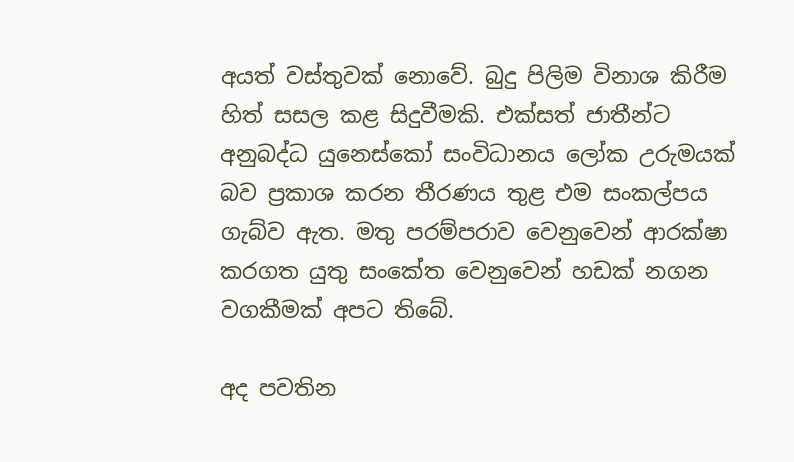අයත් වස්තුවක් නොවේ. බුදු පිලිම විනාශ කිරීම හිත් සසල කළ සිදුවීමකි. එක්සත් ජාතීන්ට අනුබද්ධ යුනෙස්කෝ සංවිධානය ලෝක උරුමයක් බව ප්‍රකාශ කරන තීරණය තුළ එම සංකල්පය ගැබ්ව ඇත. මතු පරම්පරාව වෙනුවෙන් ආරක්ෂා කරගත යුතු සංකේත වෙනුවෙන් හඩක් නගන වගකීමක් අපට තිබේ.

අද පවතින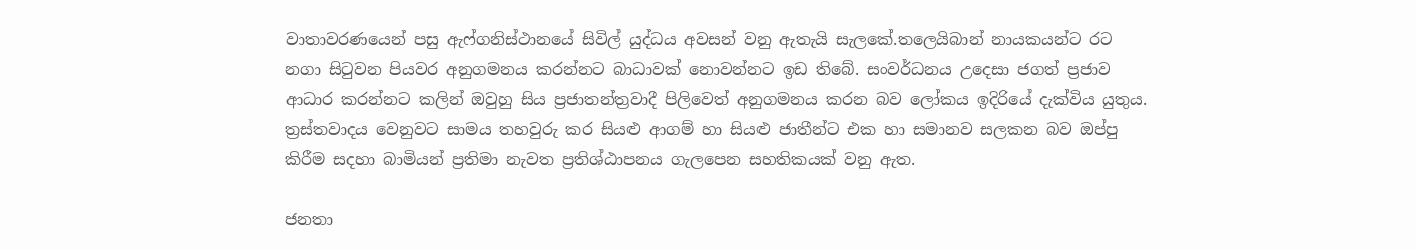වාතාවරණයෙන් පසු ඇෆ්ගනිස්ථානයේ සිවිල් යුද්ධය අවසන් වනු ඇතැයි සැලකේ.තලෙයිබාන් නායකයන්ට රට නගා සිටුවන පියවර අනුගමනය කරන්නට බාධාවක් නොවන්නට ඉඩ තිබේ. සංවර්ධනය උදෙසා ජගත් ප්‍රජාව ආධාර කරන්නට කලින් ඔවුහු සිය ප්‍රජාතන්ත්‍රවාදී පිලිවෙත් අනුගමනය කරන බව ලෝකය ඉදිරියේ දැක්විය යුතුය. ත්‍රස්තවාදය වෙනුවට සාමය තහවුරු කර සියළු ආගම් හා සියළු ජාතීන්ට එක හා සමානව සලකන බව ඔප්පු කිරීම සදහා බාමියන් ප්‍රතිමා නැවත ප්‍රතිශ්ඨාපනය ගැලපෙන සහතිකයක් වනු ඇත.

ජනතා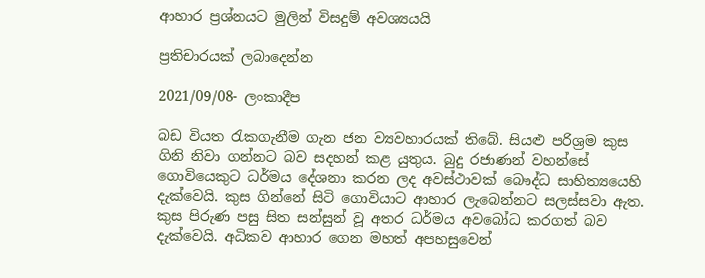ආහාර ප්‍රශ්නයට මුලින් විසදුම් අවශ්‍යයයි

ප්‍රතිචාරයක් ලබාදෙන්න

2021/09/08- ලංකාදීප

බඩ වියත රැකගැනීම ගැන ජන ව්‍යවහාරයක් තිබේ. සියළු පරිශ්‍රම කුස ගිනි නිවා ගන්නට බව සදහන් කළ යුතුය. බුදු රජාණන් වහන්සේ ගොවියෙකුට ධර්මය දේශනා කරන ලද අවස්ථාවක් බෞද්ධ සාහිත්‍යයෙහි දැක්වෙයි. කුස ගින්නේ සිටි ගොවියාට ආහාර ලැබෙන්නට සලස්සවා ඇත. කුස පිරුණ පසු සිත සන්සුන් වූ අතර ධර්මය අවබෝධ කරගත් බව දැක්වෙයි. අධිකව ආහාර ගෙන මහත් අපහසුවෙන්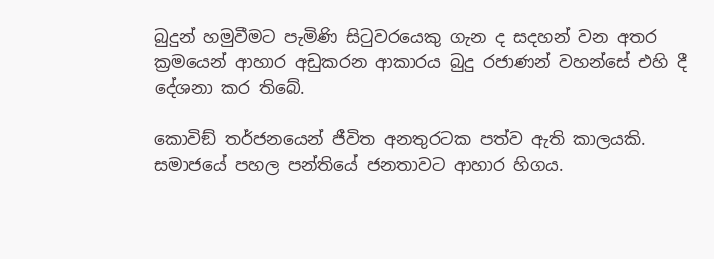බුදුන් හමුවීමට පැමිණි සිටුවරයෙකු ගැන ද සදහන් වන අතර ක්‍රමයෙන් ආහාර අඩුකරන ආකාරය බුදු රජාණන් වහන්සේ එහි දී දේශනා කර තිබේ.

කොවිඞ් තර්ජනයෙන් ජීවිත අනතුරටක පත්ව ඇති කාලයකි. සමාජයේ පහල පන්තියේ ජනතාවට ආහාර හිගය.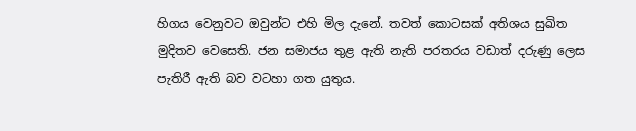හිගය වෙනුවට ඔවුන්ට එහි මිල දැනේ. තවත් කොටසක් අතිශය සුඛිත මුදිතව වෙසෙති. ජන සමාජය තුළ ඇති නැති පරතරය වඩාත් දරුණු ලෙස පැතිරී ඇති බව වටහා ගත යුතුය.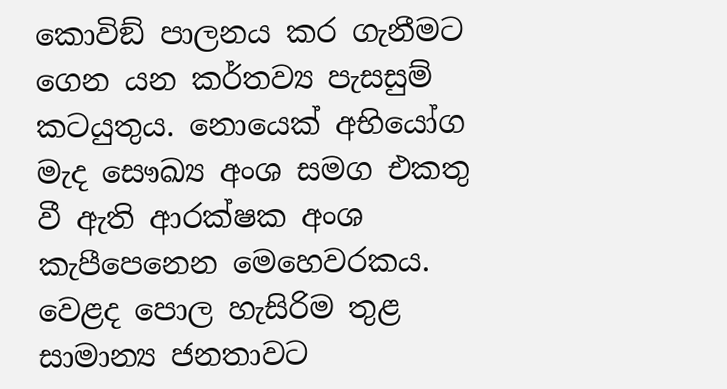කොවිඞ් පාලනය කර ගැනීමට ගෙන යන කර්තව්‍ය පැසසුම් කටයුතුය. නොයෙක් අභියෝග මැද සෞඛ්‍ය අංශ සමග එකතු වී ඇති ආරක්ෂක අංශ කැපීපෙනෙන මෙහෙවරකය. වෙළද පොල හැසිරිම තුළ සාමාන්‍ය ජනතාවට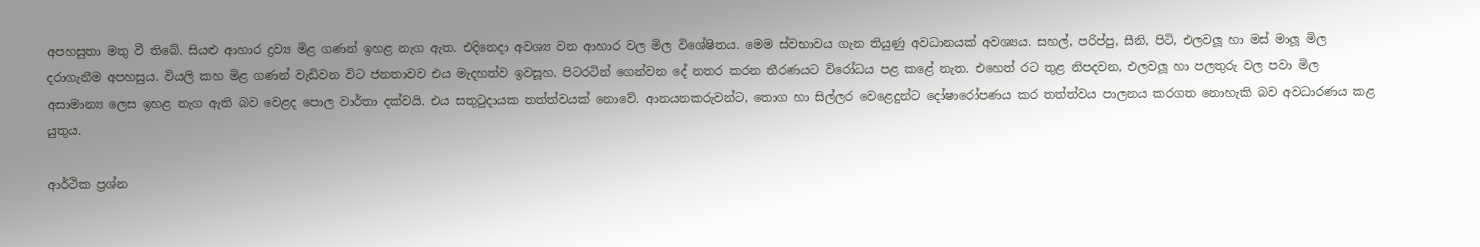අපහසුතා මතු වී තිබේ. සියළු ආහාර ද්‍රව්‍ය මිළ ගණන් ඉහළ නැග ඇත. එදිනෙදා අවශ්‍ය වන ආහාර වල මිල විශේෂිතය. මෙම ස්වභාවය ගැන තියුණු අවධානයක් අවශ්‍යය. සහල්, පරිප්පු, සීනි, පිටි, එලවලූ හා මස් මාලූ මිල දරාගැනීම අපහසුය. වියලි කහ මිළ ගණන් වැඩිවන විට ජනතාවව එය මැදහත්ව ඉවසූහ. පිටරටින් ගෙන්වන දේ නතර කරන තීරණයට විරෝධය පළ කළේ නැත. එහෙත් රට තුළ නිපදවන, එලවලූ හා පලතුරු වල පවා මිල අසාමාන්‍ය ලෙස ඉහළ නැග ඇති බව වෙළද පොල වාර්තා දක්වයි. එය සතුටුදායක තත්ත්වයක් නොවේ. ආනයනකරුවන්ට, තොග හා සිල්ලර වෙළෙදුන්ට දෝෂාරෝපණය කර තත්ත්වය පාලනය කරගත නොහැකි බව අවධාරණය කළ යුතුය.

ආර්ථික ප්‍රශ්න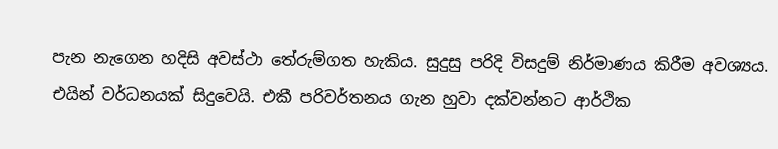පැන නැගෙන හදිසි අවස්ථා තේරුම්ගත හැකිය. සුදුසු පරිදි විසදුම් නිර්මාණය කිරීම අවශ්‍යය.  එයින් වර්ධනයක් සිදුවෙයි. එකී පරිවර්තනය ගැන හුවා දක්වන්නට ආර්ථික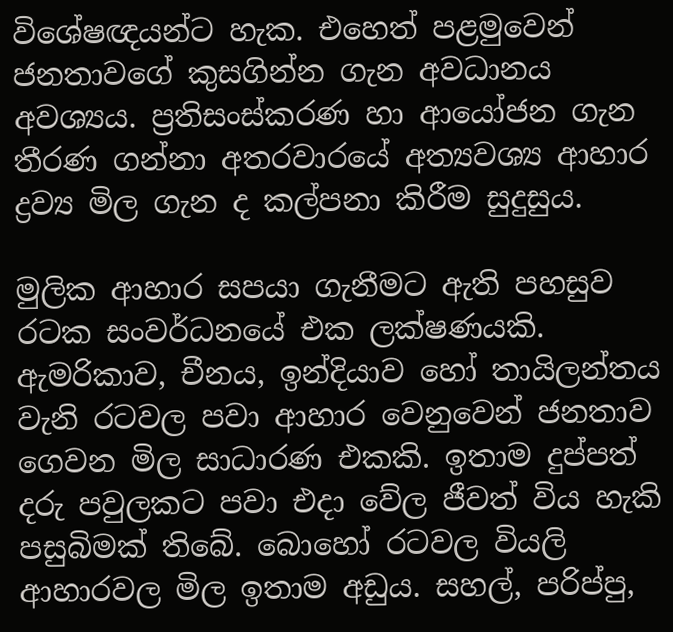විශේෂඥයන්ට හැක. එහෙත් පළමුවෙන් ජනතාවගේ කුසගින්න ගැන අවධානය අවශ්‍යය. ප්‍රතිසංස්කරණ හා ආයෝජන ගැන තීරණ ගන්නා අතරවාරයේ අත්‍යවශ්‍ය ආහාර ද්‍රව්‍ය මිල ගැන ද කල්පනා කිරීම සුදුසුය.

මුලික ආහාර සපයා ගැනීමට ඇති පහසුව රටක සංවර්ධනයේ එක ලක්ෂණයකි. ඇමරිකාව, චීනය, ඉන්දියාව හෝ තායිලන්තය වැනි රටවල පවා ආහාර වෙනුවෙන් ජනතාව ගෙවන මිල සාධාරණ එකකි. ඉතාම දුප්පත් දරු පවුලකට පවා එදා වේල ජීවත් විය හැකි පසුබිමක් තිබේ. බොහෝ රටවල වියලි ආහාරවල මිල ඉතාම අඩුය. සහල්, පරිප්පු,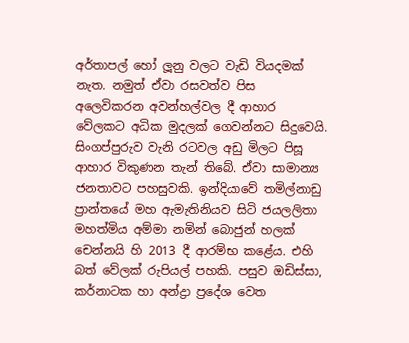අර්තාපල් හෝ ලූනු වලට වැඩි වියදමක් නැත. නමුත් ඒවා රසවත්ව පිස අලෙවිකරන අවන්හල්වල දී ආහාර වේලකට අධික මුදලක් ගෙවන්නට සිදුවෙයි. සිංගප්පුරුව වැනි රටවල අඩු මිලට පිසූ ආහාර විකුණන තැන් තිබේ. ඒවා සාමාන්‍ය ජනතාවට පහසුවකි. ඉන්දියාවේ තමිල්නාඩු ප්‍රාන්තයේ මහ ඇමැතිනියව සිටි ජයලලිතා මහත්මිය අම්මා නමින් බොජුන් හලක් චෙන්නයි හි 2013 දී ආරම්භ කළේය. එහි බත් වේලක් රුපියල් පහකි. පසුව ඔඩිස්සා, කර්නාටක හා අන්ද්‍රා ප්‍රදේශ වෙත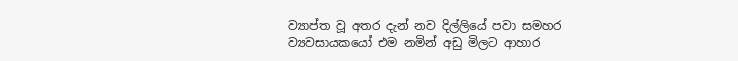ව්‍යාප්ත වූ අතර දැන් නව දිල්ලියේ පවා සමහර ව්‍යවසායකයෝ එම නමින් අඩු මිලට ආහාර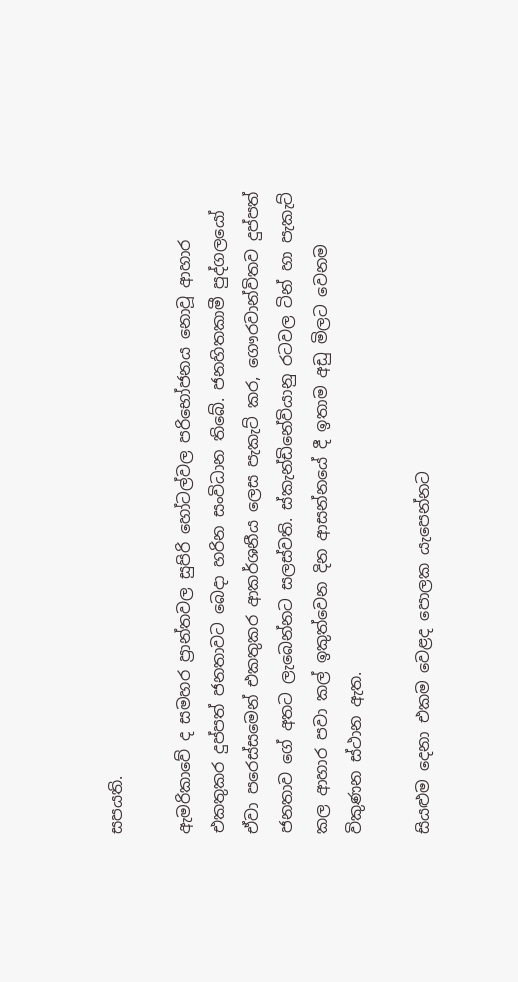සපයති.

ඇමරිකාවේ ද සමහර ප්‍රාන්තවල සුපිරි හෝටල්වල පරිභෝජනය නොවූ ආහාර එකතුකර දුප්පත් ජනතාවට බෙදා හරින සංවිධාන තිබේ. ජනහිතකාමී පුද්ගලයෝ ඒවා පරෙස්සමෙන් එකතුකර ආකර්ශනීය ලෙස පැකැට් කර, ගෞරවාන්විතව දුප්පත් ජනතාව ගේ අතට ලැබෙන්නට සලස්වති. ස්කැන්ඩිනේවියානු රටවල ටින් හා පැකැට් කල ආහාර පවා කල් ඉකුත්වෙන දින ආසන්නයේ දී ඉතාම අඩු මිලට වෙනම විකුණන ස්ථාන ඇත.

සියළුම දෙනා එකම වෙළද පොලක යැපෙන්නට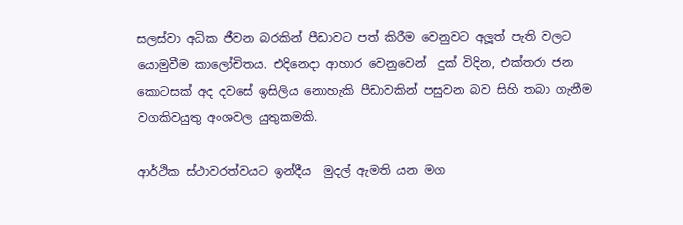සලස්වා අධික ජීවන බරකින් පීඩාවට පත් කිරීම වෙනුවට අලූත් පැති වලට යොමුවීම කාලෝචිතය. එදිනෙදා ආහාර වෙනුවෙන්  දුක් විදින, එක්තරා ජන කොටසක් අද දවසේ ඉසිලිය නොහැකි පීඩාවකින් පසුවන බව සිහි තබා ගැනීම වගකිවයුතු අංශවල යුතුකමකි.

ආර්ථික ස්ථාවරත්වයට ඉන්දීය  මුදල් ඇමති යන මග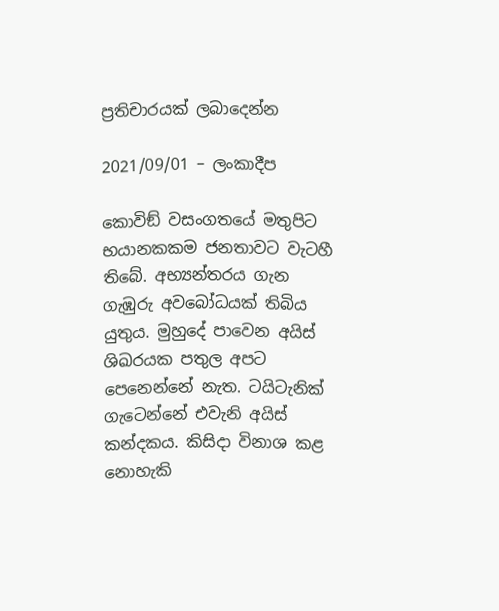ප්‍රතිචාරයක් ලබාදෙන්න

2021/09/01 – ලංකාදීප

කොවිඞ් වසංගතයේ මතුපිට භයානකකම ජනතාවට වැටහී තිබේ. අභ්‍යන්තරය ගැන ගැඹුරු අවබෝධයක් තිබිය යුතුය. මුහුදේ පාවෙන අයිස් ශිඛරයක පතුල අපට පෙනෙන්නේ නැත. ටයිටැනික් ගැටෙන්නේ එවැනි අයිස් කන්දකය. කිසිදා විනාශ කළ නොහැකි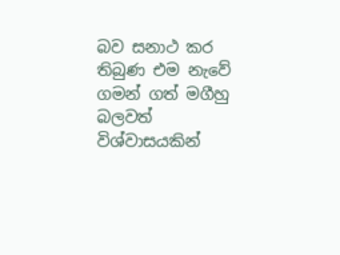බව සනාථ කර තිබුණ එම නැවේ ගමන් ගත් මගීහු බලවත් විශ්වාසයකින්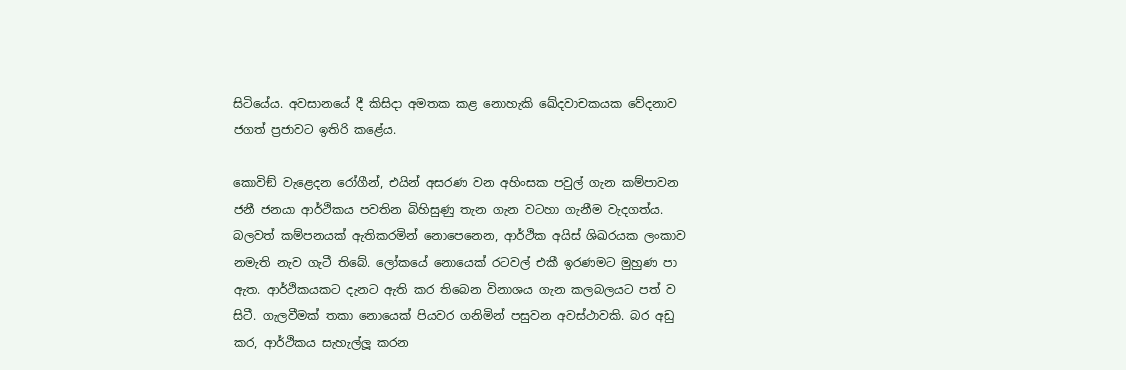සිටියේය. අවසානයේ දී කිසිදා අමතක කළ නොහැකි ඛේදවාචකයක වේදනාව ජගත් ප්‍රජාවට ඉතිරි කළේය.

කොවිඞ් වැළෙදන රෝගීන්, එයින් අසරණ වන අහිංසක පවුල් ගැන කම්පාවන ජනී ජනයා ආර්ථිකය පවතින බිහිසුණු තැන ගැන වටහා ගැනීම වැදගත්ය. බලවත් කම්පනයක් ඇතිකරමින් නොපෙනෙන, ආර්ථික අයිස් ශිඛරයක ලංකාව නමැති නැව ගැටී තිබේ. ලෝකයේ නොයෙක් රටවල් එකී ඉරණමට මුහුණ පා ඇත. ආර්ථිකයකට දැනට ඇති කර තිබෙන විනාශය ගැන කලබලයට පත් ව සිටී. ගැලවීමක් තකා නොයෙක් පියවර ගනිමින් පසුවන අවස්ථාවකි. බර අඩු කර, ආර්ථිකය සැහැල්ලූ කරන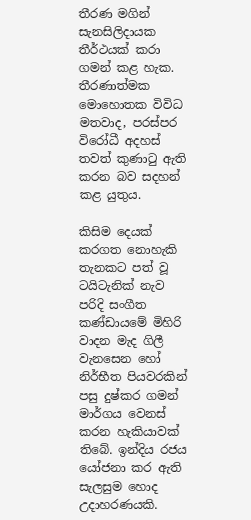තීරණ මගින් සැනසිලිදායක තීර්ථයක් කරා ගමන් කළ හැක. තීරණාත්මක මොහොතක විවිධ මතවාද, පරස්පර විරෝධී අදහස් තවත් කුණාටු ඇති කරන බව සදහන් කළ යුතුය.

කිසිම දෙයක් කරගත නොහැකි තැනකට පත් වූ ටයිටැනික් නැව පරිදි සංගීත කණ්ඩායමේ මිහිරි වාදන මැද ගිලී වැනසෙන හෝ නිර්භීත පියවරකින් පසු දුෂ්කර ගමන් මාර්ගය වෙනස් කරන හැකියාවක් තිබේ. ඉන්දිය රජය යෝජනා කර ඇති සැලසුම හොද උදාහරණයකි.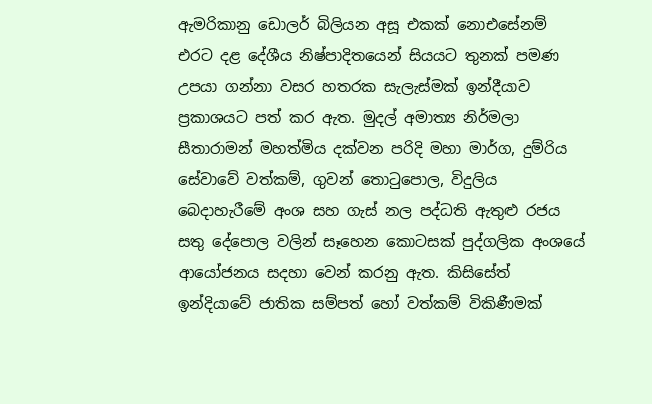ඇමරිකානු ඩොලර් බිලියන අසූ එකක් නොඑසේනම් එරට දළ දේශීය නිෂ්පාදිතයෙන් සියයට තුනක් පමණ උපයා ගන්නා වසර හතරක සැලැස්මක් ඉන්දීයාව ප්‍රකාශයට පත් කර ඇත. මුදල් අමාත්‍ය නිර්මලා සීතාරාමන් මහත්මිය දක්වන පරිදි මහා මාර්ග, දුම්රිය සේවාවේ වත්කම්, ගුවන් තොටුපොල, විදුලිය බෙදාහැරීමේ අංශ සහ ගැස් නල පද්ධති ඇතුළු රජය සතු දේපොල වලින් සෑහෙන කොටසක් පුද්ගලික අංශයේ ආයෝජනය සදහා වෙන් කරනු ඇත. කිසිසේත් ඉන්දියාවේ ජාතික සම්පත් හෝ වත්කම් විකිණීමක්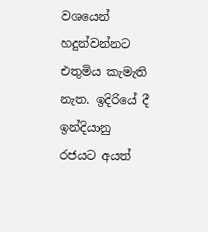වශයෙන් හදුන්වන්නට එතුමිය කැමැති නැත. ඉදිරියේ දී  ඉන්දියානු රජයට අයත්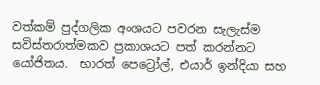වත්කම් පුද්ගලික අංශයට පවරන සැලැස්ම සවිස්තරාත්මකව ප්‍රකාශයට පත් කරන්නට යෝජිතය.  භාරත් පෙට්‍රෝල්, එයාර් ඉන්දියා සහ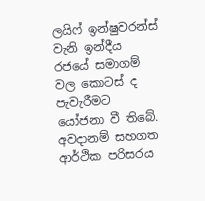ලයිෆ් ඉන්ෂුවරන්ස් වැනි ඉන්දීය රජයේ සමාගම් වල කොටස් ද පැවැරීමට යෝජනා වී තිබේ. අවදානම් සහගත ආර්ථික පරිසරය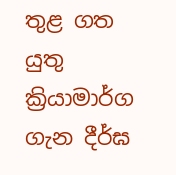තුළ ගත යුතු ක්‍රියාමාර්ග ගැන දීර්ඝ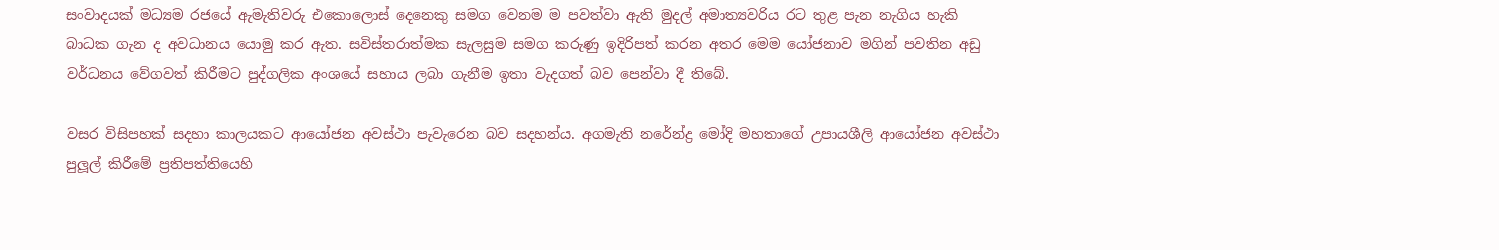සංවාදයක් මධ්‍යම රජයේ ඇමැතිවරු එකොලොස් දෙනෙකු සමග වෙනම ම පවත්වා ඇති මුදල් අමාත්‍යවරිය රට තුළ පැන නැගිය හැකි බාධක ගැන ද අවධානය යොමු කර ඇත. සවිස්තරාත්මක සැලසුම සමග කරුණු ඉදිරිපත් කරන අතර මෙම යෝජනාව මගින් පවතින අඩු වර්ධනය වේගවත් කිරීමට පුද්ගලික අංශයේ සහාය ලබා ගැනීම ඉතා වැදගත් බව පෙන්වා දී තිබේ.

වසර විසිපහක් සදහා කාලයකට ආයෝජන අවස්ථා පැවැරෙන බව සදහන්ය. අගමැති නරේන්ද්‍ර මෝදි මහතාගේ උපායශීලි ආයෝජන අවස්ථා පුලූල් කිරීමේ ප්‍රතිපත්තියෙහි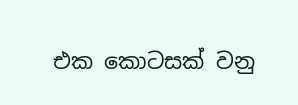එක කොටසක් වනු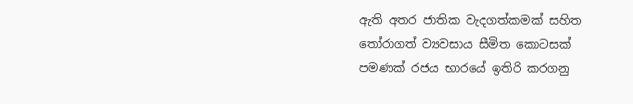ඇති අතර ජාතික වැදගත්කමක් සහිත තෝරාගත් ව්‍යවසාය සීමිත කොටසක් පමණක් රජය භාරයේ ඉතිරි කරගනු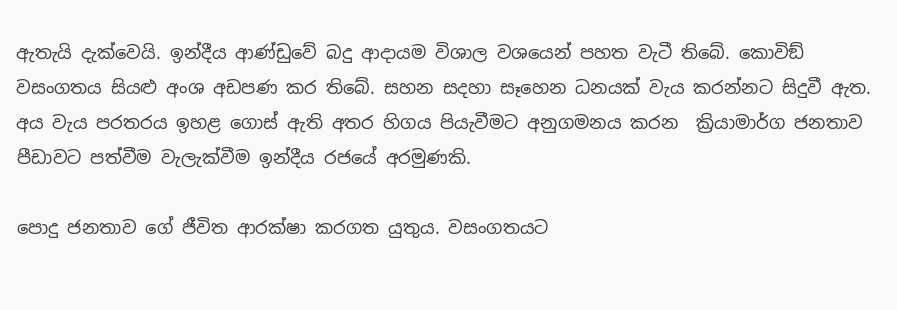ඇතැයි දැක්වෙයි. ඉන්දීය ආණ්ඩුවේ බදු ආදායම විශාල වශයෙන් පහත වැටී තිබේ. කොවිඞ් වසංගතය සියළු අංශ අඩපණ කර තිබේ. සහන සදහා සෑහෙන ධනයක් වැය කරන්නට සිදුවී ඇත. අය වැය පරතරය ඉහළ ගොස් ඇති අතර හිගය පියැවීමට අනුගමනය කරන  ක්‍රියාමාර්ග ජනතාව පීඩාවට පත්වීම වැලැක්වීම ඉන්දීය රජයේ අරමුණකි.

පොදු ජනතාව ගේ ජීවිත ආරක්ෂා කරගත යුතුය. වසංගතයට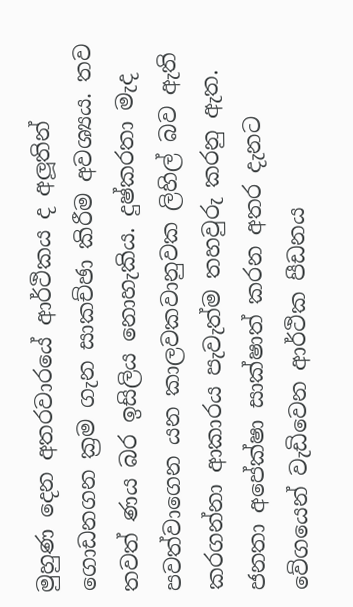මුහුණ දෙන අතරවාරයේ ආර්ථිකය ද අලූතින් ගොඩනගන ක්‍රම ගැන සාකච්ඡා කිරීම අවශ්‍යය. තව තවත් ණය බර ඉසිලිය නොහැකිය. දුෂ්කරතා මැද පවත්වාගෙන යන කාලවකවානුවක ලිහිල් බව ඇති කරගන්නා ආකාරය පැවැත්ම තහවුරු කරනු ඇත. ජනතා අපේක්ෂා සාක්ෂාත් කරන අතර දැනට වේගයෙන් වැඩිවෙන ආර්ථික පීඩනය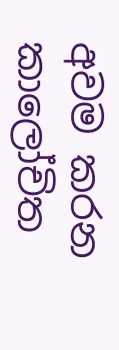අවම කරන කාලෝචිත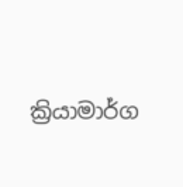ක්‍රියාමාර්ග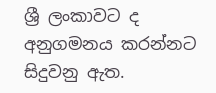ශ්‍රී ලංකාවට ද අනුගමනය කරන්නට සිදුවනු ඇත.